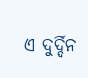ଏ ଦୁର୍ଦ୍ଦିନ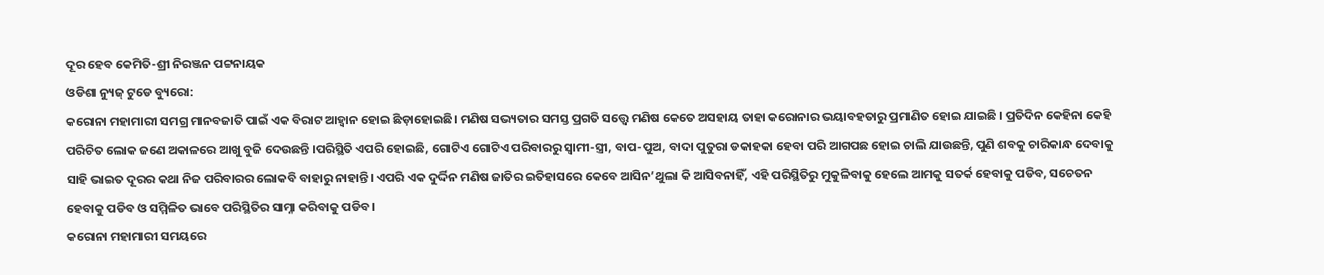ଦୂର ହେବ କେମିତି-ଶ୍ରୀ ନିରଞ୍ଜନ ପଟ୍ଟନାୟକ
ଓଡିଶା ନ୍ୟୁଜ୍ ଟୁଡେ ବ୍ୟୁରୋ:
କରୋନା ମହାମାରୀ ସମଗ୍ର ମାନବଜାତି ପାଇଁ ଏକ ବିରାଟ ଆହ୍ବାନ ହୋଇ ଛିଡ଼ାହୋଇଛି। ମଣିଷ ସଭ୍ୟତାର ସମସ୍ତ ପ୍ରଗତି ସତ୍ତ୍ବେ ମଣିଷ କେତେ ଅସହାୟ ତାହା କରୋନାର ଭୟାବହତାରୁ ପ୍ରମାଣିତ ହୋଇ ଯାଇଛି । ପ୍ରତିଦିନ କେହିନା କେହି ପରିଚିତ ଲୋକ ଜଣେ ଅକାଳରେ ଆଖୁ ବୁଜି ଦେଉଛନ୍ତି ।ପରିସ୍ଥିତି ଏପରି ହୋଇଛି, ଗୋଟିଏ ଗୋଟିଏ ପରିବାରରୁ ସ୍ୱାମୀ-ସ୍ତ୍ରୀ, ବାପ-ପୁଅ, ବାଦା ପୁତୁରା ଡକାହକା ହେବା ପରି ଆଗପଛ ହୋଇ ଚାଲି ଯାଉଛନ୍ତି, ପୁଣି ଶବକୁ ଚାରିକାନ୍ଧ ଦେବାକୁ ସାହି ଭାଇତ ଦୂରର କଥା ନିଜ ପରିବାରର ଲୋକବି ବାହାରୁ ନାହାନ୍ତି। ଏପରି ଏକ ଦୁର୍ଦ୍ଦିନ ମଣିଷ ଜାତିର ଇତିହାସରେ କେବେ ଆସିନ’ଥୁଲା କି ଆସିବନାହିଁ, ଏହି ପରିସ୍ଥିତିରୁ ମୁକୁଳିବାକୁ ହେଲେ ଆମକୁ ସତର୍କ ହେବାକୁ ପଡିବ, ସଚେତନ ହେବାକୁ ପଡିବ ଓ ସମ୍ମିଳିତ ଭାବେ ପରିସ୍ଥିତିର ସାମ୍ନା କରିବାକୁ ପଡିବ।
କରୋନା ମହାମାରୀ ସମୟରେ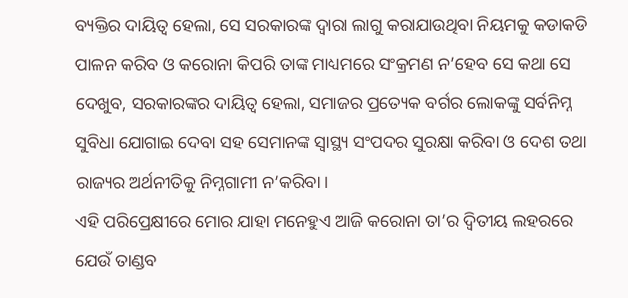ବ୍ୟକ୍ତିର ଦାୟିତ୍ଵ ହେଲା, ସେ ସରକାରଙ୍କ ଦ୍ବାରା ଲାଗୁ କରାଯାଉଥିବା ନିୟମକୁ କଡାକଡି ପାଳନ କରିବ ଓ କରୋନା କିପରି ତାଙ୍କ ମାଧ୍ୟମରେ ସଂକ୍ରମଣ ନ’ହେବ ସେ କଥା ସେ ଦେଖୁବ, ସରକାରଙ୍କର ଦାୟିତ୍ୱ ହେଲା, ସମାଜର ପ୍ରତ୍ୟେକ ବର୍ଗର ଲୋକଙ୍କୁ ସର୍ବନିମ୍ନ ସୁବିଧା ଯୋଗାଇ ଦେବା ସହ ସେମାନଙ୍କ ସ୍ବାସ୍ଥ୍ୟ ସଂପଦର ସୁରକ୍ଷା କରିବା ଓ ଦେଶ ତଥା ରାଜ୍ୟର ଅର୍ଥନୀତିକୁ ନିମ୍ନଗାମୀ ନ’କରିବା ।
ଏହି ପରିପ୍ରେକ୍ଷୀରେ ମୋର ଯାହା ମନେହୁଏ ଆଜି କରୋନା ତା’ର ଦ୍ଵିତୀୟ ଲହରରେ ଯେଉଁ ତାଣ୍ଡବ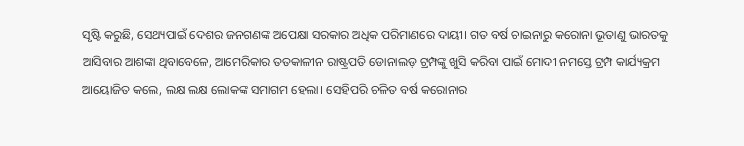ସୃଷ୍ଟି କରୁଛି, ସେଥ୍ୟପାଇଁ ଦେଶର ଜନଗଣଙ୍କ ଅପେକ୍ଷା ସରକାର ଅଧିକ ପରିମାଣରେ ଦାୟୀ। ଗତ ବର୍ଷ ଚାଇନାରୁ କରୋନା ଭୂତାଣୁ ଭାରତକୁ ଆସିବାର ଆଶଙ୍କା ଥିବାବେଳେ, ଆମେରିକାର ତତକାଳୀନ ରାଷ୍ଟ୍ରପତି ଡୋନାଲଡ଼ ଟ୍ରମ୍ପଙ୍କୁ ଖୁସି କରିବା ପାଇଁ ମୋଦୀ ନମସ୍ତେ ଟ୍ରମ୍ପ କାର୍ଯ୍ୟକ୍ରମ ଆୟୋଜିତ କଲେ, ଲକ୍ଷ ଲକ୍ଷ ଲୋକଙ୍କ ସମାଗମ ହେଲା। ସେହିପରି ଚଳିତ ବର୍ଷ କରୋନାର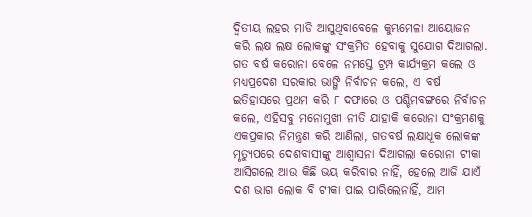ଦ୍ଵିତୀୟ ଲହର ମାଡି ଆସୁଥିବାବେଳେ କୁମ୍ଭମେଳା ଆୟୋଜନ କରି ଲକ୍ଷ ଲକ୍ଷ ଲୋକଙ୍କୁ ସଂକ୍ରମିତ ହେବାକୁ ସୁଯୋଗ ଦିଆଗଲା. ଗତ ବର୍ଷ କରୋନା ବେଳେ ନମସ୍ତେ ଟ୍ରମ୍ପ କାର୍ଯ୍ୟକ୍ରମ କଲେ ଓ ମଧ୍ୟପ୍ରଦେଶ ସରକାର ଭାଙ୍ଗି ନିର୍ବାଚନ କଲେ, ଏ ବର୍ଷ ଇତିହାସରେ ପ୍ରଥମ କରି ୮ ଦଫାରେ ଓ ପଶ୍ଚିମବଙ୍ଗରେ ନିର୍ବାଚନ କଲେ, ଏହିସବୁ ମନୋମୁଖୀ ନୀତି ଯାହାକି କରୋନା ସଂକ୍ରମଣକୁ ଏକପ୍ରକାର ନିମନ୍ତ୍ରଣ କରି ଆଣିଲା, ଗତବର୍ଷ ଲକ୍ଷାଧୂକ ଲୋକଙ୍କ ମୃତ୍ୟୁପରେ ଦେଶବାସୀଙ୍କୁ ଆଶ୍ବାସନା ଦିଆଗଲା କରୋନା ଟୀକା ଆସିଗଲେ ଆଉ କିଛି ଭୟ କରିବାର ନାହିଁ, ହେଲେ ଆଜି ଯାଏଁ ଦଶ ଭାଗ ଲୋକ ବି ଟୀକା ପାଇ ପାରିଲେନାହିଁ, ଆମ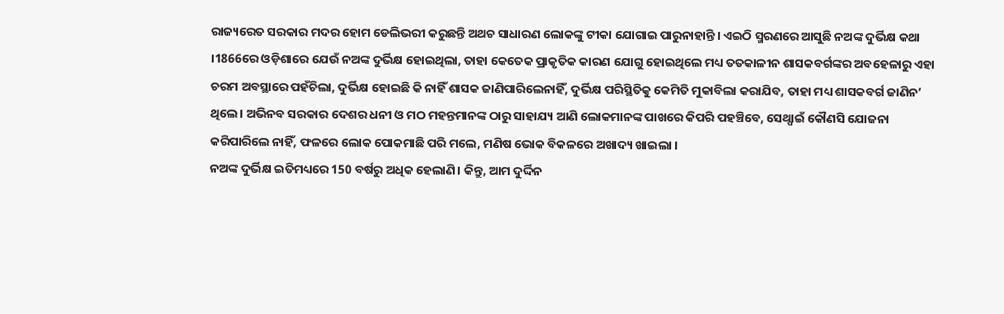ରାଜ୍ୟରେତ ସରକାର ମଦର ହୋମ ଡେଲିଭରୀ କରୁଛନ୍ତି ଅଥଚ ସାଧାରଣ ଲୋକଙ୍କୁ ଟୀକା ଯୋଗାଇ ପାରୁନାହାନ୍ତି । ଏଇଠି ସ୍ମରଣରେ ଆସୁଛି ନଅଙ୍କ ଦୁର୍ଭିକ୍ଷ କଥା ।1866ରେ ଓଡ଼ିଶାରେ ଯେଉଁ ନଅଙ୍କ ଦୁର୍ଭିକ୍ଷ ହୋଇଥିଲା, ତାହା କେତେକ ପ୍ରାକୃତିକ କାରଣ ଯୋଗୁ ହୋଇଥିଲେ ମଧ୍ୟ ତତକାଳୀନ ଶାସକବର୍ଗଙ୍କର ଅବହେଳାରୁ ଏହା ଚରମ ଅବସ୍ଥାରେ ପହଁଚିଲା, ଦୁର୍ଭିକ୍ଷ ହୋଇଛି କି ନାହିଁ ଶାସକ ଜାଣିପାରିଲେନାହିଁ, ଦୁର୍ଭିକ୍ଷ ପରିସ୍ଥିତିକୁ କେମିତି ମୁକାବିଲା କରାଯିବ, ତାହା ମଧ୍ୟ ଶାସକବର୍ଗ ଜାଣିନ’ ଥିଲେ। ଅଭିନବ ସରକାର ଦେଶର ଧନୀ ଓ ମଠ ମହନ୍ତମାନଙ୍କ ଠାରୁ ସାହାଯ୍ୟ ଆଣି ଲୋକମାନଙ୍କ ପାଖରେ କିପରି ପହଞ୍ଚିବେ, ସେଥ୍ପାଇଁ କୌଣସି ଯୋଜନା କରିପାରିଲେ ନାହିଁ, ଫଳରେ ଲୋକ ପୋକମାଛି ପରି ମଲେ, ମଣିଷ ଭୋକ ବିକଳରେ ଅଖାଦ୍ୟ ଖାଇଲା ।
ନଅଙ୍କ ଦୁର୍ଭିକ୍ଷ ଇତିମଧ୍ୟରେ 150 ବର୍ଷରୁ ଅଧିକ ହେଲାଣି। କିନ୍ତୁ, ଆମ ଦୁର୍ଦ୍ଦିନ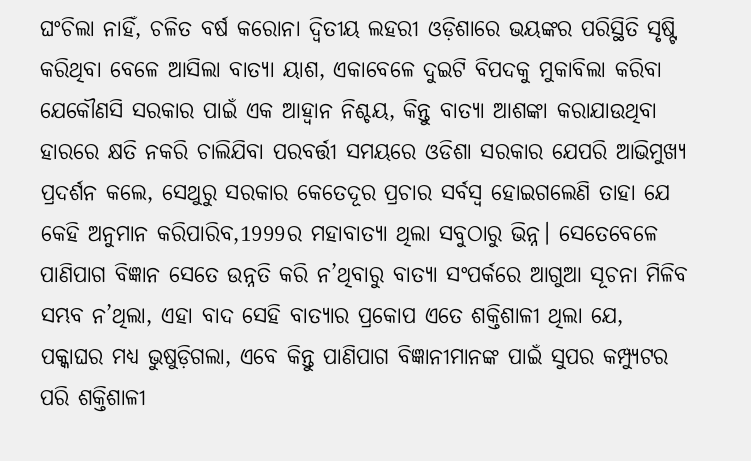ଘଂଚିଲା ନାହିଁ, ଚଳିତ ବର୍ଷ କରୋନା ଦ୍ଵିତୀୟ ଲହରୀ ଓଡ଼ିଶାରେ ଭୟଙ୍କର ପରିସ୍ଥିତି ସୃଷ୍ଟି କରିଥିବା ବେଳେ ଆସିଲା ବାତ୍ୟା ୟାଶ, ଏକାବେଳେ ଦୁଇଟି ବିପଦକୁ ମୁକାବିଲା କରିବା ଯେକୌଣସି ସରକାର ପାଇଁ ଏକ ଆହ୍ବାନ ନିଶ୍ଚୟ, କିନ୍ତୁ ବାତ୍ୟା ଆଶଙ୍କା କରାଯାଉଥିବା ହାରରେ କ୍ଷତି ନକରି ଚାଲିଯିବା ପରବର୍ତ୍ତୀ ସମୟରେ ଓଡିଶା ସରକାର ଯେପରି ଆଭିମୁଖ୍ୟ ପ୍ରଦର୍ଶନ କଲେ, ସେଥୁରୁ ସରକାର କେତେଦୂର ପ୍ରଚାର ସର୍ବସ୍ଵ ହୋଇଗଲେଣି ତାହା ଯେ କେହି ଅନୁମାନ କରିପାରିବ,1999ର ମହାବାତ୍ୟା ଥିଲା ସବୁଠାରୁ ଭିନ୍ନ। ସେତେବେଳେ ପାଣିପାଗ ବିଜ୍ଞାନ ସେତେ ଉନ୍ନତି କରି ନ’ଥିବାରୁ ବାତ୍ୟା ସଂପର୍କରେ ଆଗୁଆ ସୂଚନା ମିଳିବ ସମ୍ଭବ ନ’ଥିଲା, ଏହା ବାଦ ସେହି ବାତ୍ୟାର ପ୍ରକୋପ ଏତେ ଶକ୍ତିଶାଳୀ ଥିଲା ଯେ, ପକ୍କାଘର ମଧ୍ୟ ଭୁଷୁଡ଼ିଗଲା, ଏବେ କିନ୍ତୁ ପାଣିପାଗ ବିଜ୍ଞାନୀମାନଙ୍କ ପାଇଁ ସୁପର କମ୍ପ୍ୟୁଟର ପରି ଶକ୍ତିଶାଳୀ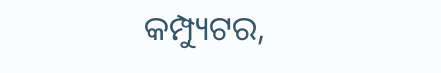କମ୍ପ୍ୟୁଟର,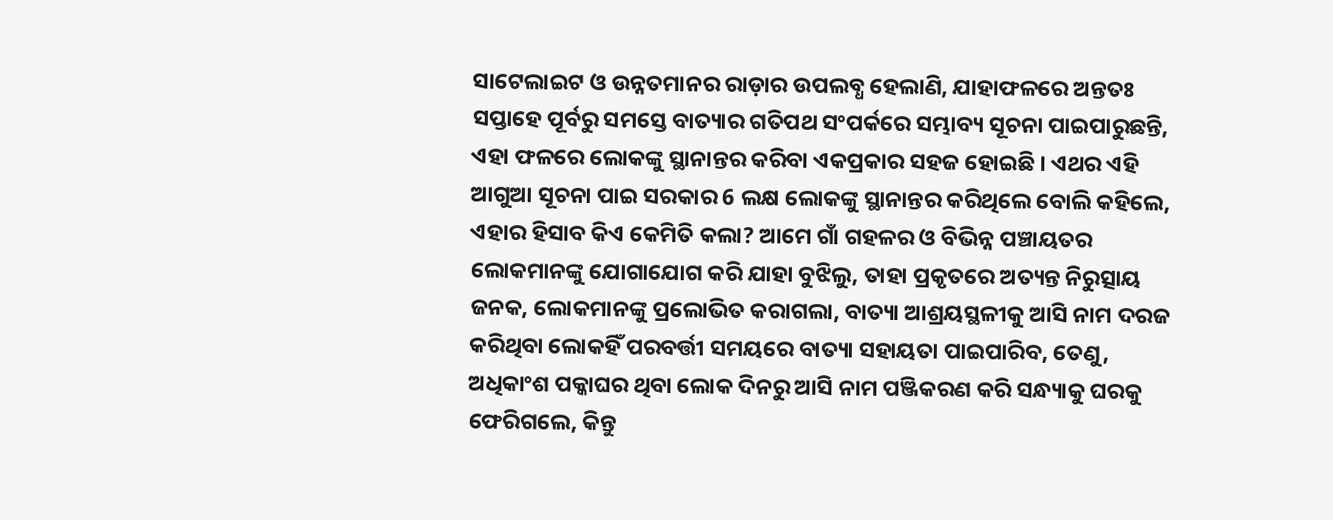ସାଟେଲାଇଟ ଓ ଉନ୍ନତମାନର ରାଡ଼ାର ଉପଲବ୍ଧ ହେଲାଣି, ଯାହାଫଳରେ ଅନ୍ତତଃ ସପ୍ତାହେ ପୂର୍ବରୁ ସମସ୍ତେ ବାତ୍ୟାର ଗତିପଥ ସଂପର୍କରେ ସମ୍ଭାବ୍ୟ ସୂଚନା ପାଇପାରୁଛନ୍ତି, ଏହା ଫଳରେ ଲୋକଙ୍କୁ ସ୍ଥାନାନ୍ତର କରିବା ଏକପ୍ରକାର ସହଜ ହୋଇଛି । ଏଥର ଏହି ଆଗୁଆ ସୂଚନା ପାଇ ସରକାର 6 ଲକ୍ଷ ଲୋକଙ୍କୁ ସ୍ଥାନାନ୍ତର କରିଥିଲେ ବୋଲି କହିଲେ, ଏହାର ହିସାବ କିଏ କେମିତି କଲା? ଆମେ ଗାଁ ଗହଳର ଓ ବିଭିନ୍ନ ପଞ୍ଚାୟତର ଲୋକମାନଙ୍କୁ ଯୋଗାଯୋଗ କରି ଯାହା ବୁଝିଲୁ, ତାହା ପ୍ରକୃତରେ ଅତ୍ୟନ୍ତ ନିରୁତ୍ସାୟ ଜନକ, ଲୋକମାନଙ୍କୁ ପ୍ରଲୋଭିତ କରାଗଲା, ବାତ୍ୟା ଆଶ୍ରୟସ୍ଥଳୀକୁ ଆସି ନାମ ଦରଜ କରିଥିବା ଲୋକହିଁ ପରବର୍ତ୍ତୀ ସମୟରେ ବାତ୍ୟା ସହାୟତା ପାଇପାରିବ, ତେଣୁ, ଅଧିକାଂଶ ପକ୍କାଘର ଥିବା ଲୋକ ଦିନରୁ ଆସି ନାମ ପଞ୍ଜିକରଣ କରି ସନ୍ଧ୍ୟାକୁ ଘରକୁ ଫେରିଗଲେ, କିନ୍ତୁ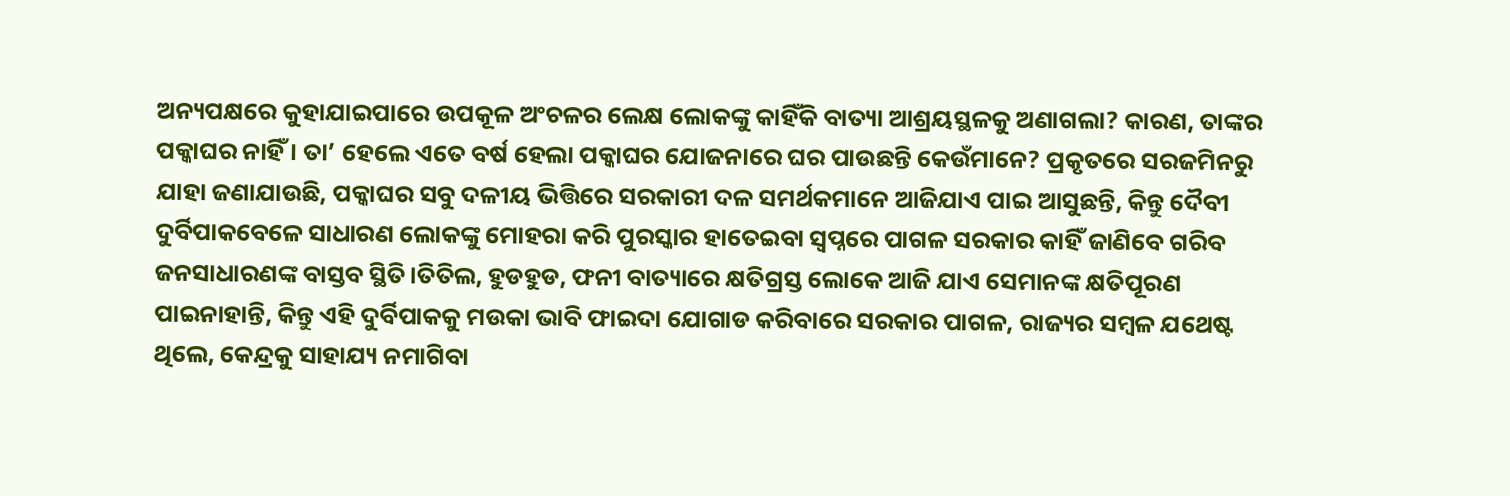ଅନ୍ୟପକ୍ଷରେ କୁହାଯାଇପାରେ ଉପକୂଳ ଅଂଚଳର ଲେକ୍ଷ ଲୋକଙ୍କୁ କାହିଁକି ବାତ୍ୟା ଆଶ୍ରୟସ୍ଥଳକୁ ଅଣାଗଲା? କାରଣ, ତାଙ୍କର ପକ୍କାଘର ନାହିଁ । ତା’ ହେଲେ ଏତେ ବର୍ଷ ହେଲା ପକ୍କାଘର ଯୋଜନାରେ ଘର ପାଉଛନ୍ତି କେଉଁମାନେ? ପ୍ରକୃତରେ ସରଜମିନରୁ ଯାହା ଜଣାଯାଉଛି, ପକ୍କାଘର ସବୁ ଦଳୀୟ ଭିତ୍ତିରେ ସରକାରୀ ଦଳ ସମର୍ଥକମାନେ ଆଜିଯାଏ ପାଇ ଆସୁଛନ୍ତି, କିନ୍ତୁ ଦୈବୀ ଦୁର୍ବିପାକବେଳେ ସାଧାରଣ ଲୋକଙ୍କୁ ମୋହରା କରି ପୁରସ୍କାର ହାତେଇବା ସ୍ବପ୍ନରେ ପାଗଳ ସରକାର କାହିଁ ଜାଣିବେ ଗରିବ ଜନସାଧାରଣଙ୍କ ବାସ୍ତବ ସ୍ଥିତି।ତିତିଲ, ହୁଡହୁଡ, ଫନୀ ବାତ୍ୟାରେ କ୍ଷତିଗ୍ରସ୍ତ ଲୋକେ ଆଜି ଯାଏ ସେମାନଙ୍କ କ୍ଷତିପୂରଣ ପାଇନାହାନ୍ତି, କିନ୍ତୁ ଏହି ଦୁର୍ବିପାକକୁ ମଉକା ଭାବି ଫାଇଦା ଯୋଗାଡ କରିବାରେ ସରକାର ପାଗଳ, ରାଜ୍ୟର ସମ୍ବଳ ଯଥେଷ୍ଟ ଥିଲେ, କେନ୍ଦ୍ରକୁ ସାହାଯ୍ୟ ନମାଗିବା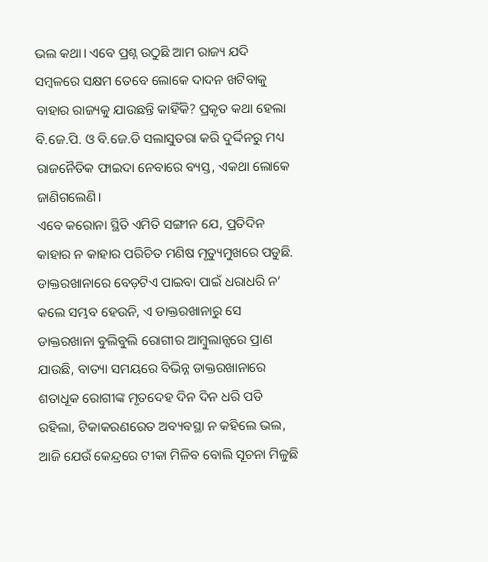ଭଲ କଥା। ଏବେ ପ୍ରଶ୍ନ ଉଠୁଛି ଆମ ରାଜ୍ୟ ଯଦି ସମ୍ବଳରେ ସକ୍ଷମ ତେବେ ଲୋକେ ଦାଦନ ଖଟିବାକୁ ବାହାର ରାଜ୍ୟକୁ ଯାଉଛନ୍ତି କାହିଁକି? ପ୍ରକୃତ କଥା ହେଲା ବି.ଜେ.ପି. ଓ ବି.ଜେ.ଡି ସଲାସୁତରା କରି ଦୁର୍ଦ୍ଦିନରୁ ମଧ୍ୟ ରାଜନୈତିକ ଫାଇଦା ନେବାରେ ବ୍ୟସ୍ତ, ଏକଥା ଲୋକେ ଜାଣିଗଲେଣି।
ଏବେ କରୋନା ସ୍ଥିତି ଏମିତି ସଙ୍ଗୀନ ଯେ, ପ୍ରତିଦିନ କାହାର ନ କାହାର ପରିଚିତ ମଣିଷ ମୃତ୍ୟୁମୁଖରେ ପଡୁଛି. ଡାକ୍ତରଖାନାରେ ବେଡ଼ଟିଏ ପାଇବା ପାଇଁ ଧରାଧରି ନ’ କଲେ ସମ୍ଭବ ହେଉନି, ଏ ଡାକ୍ତରଖାନାରୁ ସେ ଡାକ୍ତରଖାନା ବୁଲିବୁଲି ରୋଗୀର ଆମ୍ବୁଲାନ୍ସରେ ପ୍ରାଣ ଯାଉଛି, ବାତ୍ୟା ସମୟରେ ବିଭିନ୍ନ ଡାକ୍ତରଖାନାରେ ଶତାଧୂକ ରୋଗୀଙ୍କ ମୃତଦେହ ଦିନ ଦିନ ଧରି ପଡି ରହିଲା, ଟିକାକରଣରେତ ଅବ୍ୟବସ୍ଥା ନ କହିଲେ ଭଲ, ଆଜି ଯେଉଁ କେନ୍ଦ୍ରରେ ଟୀକା ମିଳିବ ବୋଲି ସୂଚନା ମିଳୁଛି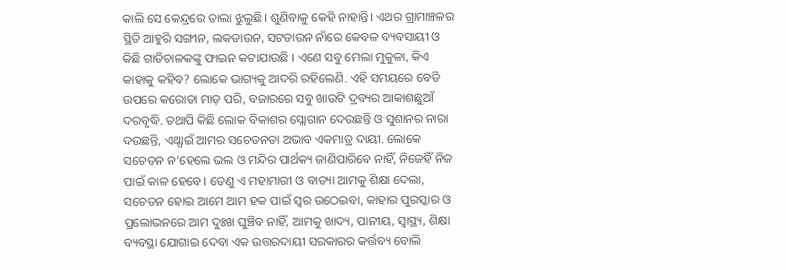କାଲି ସେ କେନ୍ଦ୍ରରେ ତାଲା ଝୁଲୁଛି। ଶୁଣିବାକୁ କେହି ନାହାନ୍ତି। ଏଥର ଗ୍ରାମାଞ୍ଚଳର ସ୍ଥିତି ଆହୁରି ସଙ୍ଗୀନ, ଲକଡାଉନ, ସଟଡାଉନ ନାଁରେ କେବଳ ବ୍ୟବସାୟୀ ଓ କିଛି ଗାଡିଚାଳକଙ୍କୁ ଫାଇନ କଟାଯାଉଛି । ଏଣେ ସବୁ ମେଲା ମୁକୁଳା, କିଏ କାହାକୁ କହିବ? ଲୋକେ ଭାଗ୍ୟକୁ ଆଦରି ରହିଲେଣି. ଏହି ସମୟରେ ବେଡି ଉପରେ କରୋଡା ମାଡ଼ ପରି, ବଜାରରେ ସବୁ ଖାଉଟି ଦ୍ରବ୍ୟର ଆକାଶଛୁଆଁ ଦରବୃଦ୍ଧି. ତଥାପି କିଛି ଲୋକ ବିକାଶର ସ୍ଲୋଗାନ ଦେଉଛନ୍ତି ଓ ସୁଶାନର ନାରା ଦଉଛନ୍ତି, ଏଥ୍ପାଇଁ ଆମର ସଚେତନତା ଅଭାବ ଏକମାତ୍ର ଦାୟୀ. ଲୋକେ ସଚେତନ ନ’ହେଲେ ଭଲ ଓ ମନ୍ଦିର ପାର୍ଥକ୍ୟ ଜାଣିପାରିବେ ନାହିଁ, ନିଜେହିଁ ନିଜ ପାଇଁ କାଳ ହେବେ। ତେଣୁ ଏ ମହାମାରୀ ଓ ବାତ୍ୟା ଆମକୁ ଶିକ୍ଷା ଦେଲା, ସଚେତନ ହୋଇ ଆମେ ଆମ ହକ ପାଇଁ ସ୍ୱର ଉଠେଇବା, କାହାର ପୁରସ୍କାର ଓ ପ୍ରଲୋଭନରେ ଆମ ଦୁଃଖ ଘୁଞ୍ଚିବ ନାହିଁ, ଆମକୁ ଖାଦ୍ୟ, ପାନୀୟ, ସ୍ବାସ୍ଥ୍ୟ, ଶିକ୍ଷା ବ୍ୟବସ୍ଥା ଯୋଗାଇ ଦେବା ଏକ ଉତ୍ତରଦାୟୀ ସରକାରର କର୍ତ୍ତବ୍ୟ ବୋଲି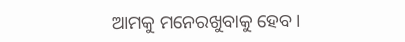ଆମକୁ ମନେରଖୁବାକୁ ହେବ।